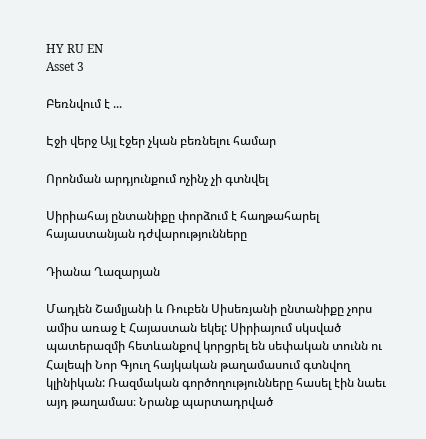HY RU EN
Asset 3

Բեռնվում է ...

Էջի վերջ Այլ էջեր չկան բեռնելու համար

Որոնման արդյունքում ոչինչ չի գտնվել

Սիրիահայ ընտանիքը փորձում է հաղթահարել հայաստանյան դժվարությունները

Դիանա Ղազարյան

Մադլեն Շամլյանի և Ռուբեն Սիսեռյանի ընտանիքը չորս ամիս առաջ է Հայաստան եկել: Սիրիայում սկսված պատերազմի հետևանքով կորցրել են սեփական տունն ու Հալեպի Նոր Գյուղ հայկական թաղամասում գտնվող կլինիկան: Ռազմական գործողությունները հասել էին նաեւ այդ թաղամաս։ Նրանք պարտադրված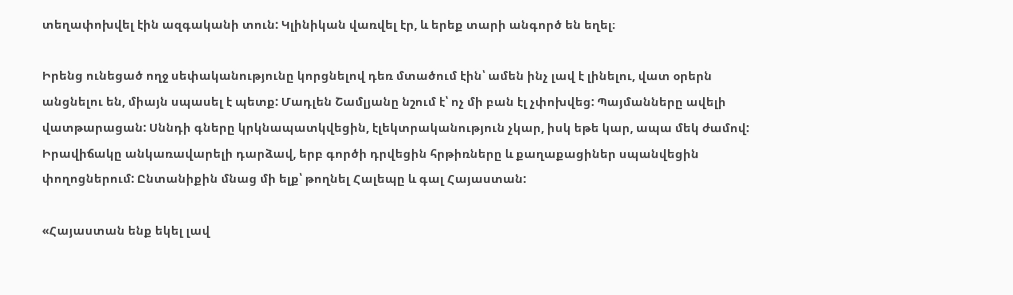տեղափոխվել էին ազգականի տուն: Կլինիկան վառվել էր, և երեք տարի անգործ են եղել։

Իրենց ունեցած ողջ սեփականությունը կորցնելով դեռ մտածում էին՝ ամեն ինչ լավ է լինելու, վատ օրերն անցնելու են, միայն սպասել է պետք: Մադլեն Շամլյանը նշում է՝ ոչ մի բան էլ չփոխվեց: Պայմանները ավելի վատթարացան: Սննդի գները կրկնապատկվեցին, էլեկտրականություն չկար, իսկ եթե կար, ապա մեկ ժամով: Իրավիճակը անկառավարելի դարձավ, երբ գործի դրվեցին հրթիռները և քաղաքացիներ սպանվեցին փողոցներում: Ընտանիքին մնաց մի ելք՝ թողնել Հալեպը և գալ Հայաստան:

«Հայաստան ենք եկել լավ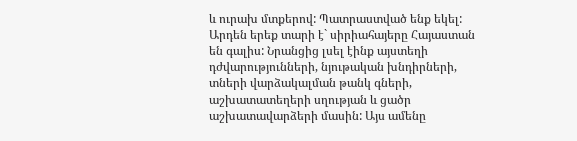և ուրախ մտքերով: Պատրաստված ենք եկել: Արդեն երեք տարի է` սիրիահայերը Հայաստան են գալիս: Նրանցից լսել էինք այստեղի դժվարությունների, նյութական խնդիրների, տների վարձակալման թանկ գների, աշխատատեղերի սղության և ցածր աշխատավարձերի մասին: Այս ամենը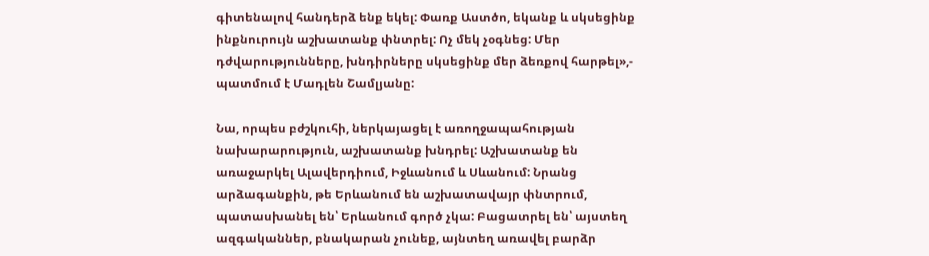գիտենալով հանդերձ ենք եկել: Փառք Աստծո, եկանք և սկսեցինք ինքնուրույն աշխատանք փնտրել: Ոչ մեկ չօգնեց: Մեր դժվարությունները, խնդիրները սկսեցինք մեր ձեռքով հարթել»,- պատմում է Մադլեն Շամլյանը:

Նա, որպես բժշկուհի, ներկայացել է առողջապահության նախարարություն, աշխատանք խնդրել: Աշխատանք են առաջարկել Ալավերդիում, Իջևանում և Սևանում: Նրանց արձագանքին, թե Երևանում են աշխատավայր փնտրում, պատասխանել են՝ Երևանում գործ չկա: Բացատրել են՝ այստեղ ազգականներ, բնակարան չունեք, այնտեղ առավել բարձր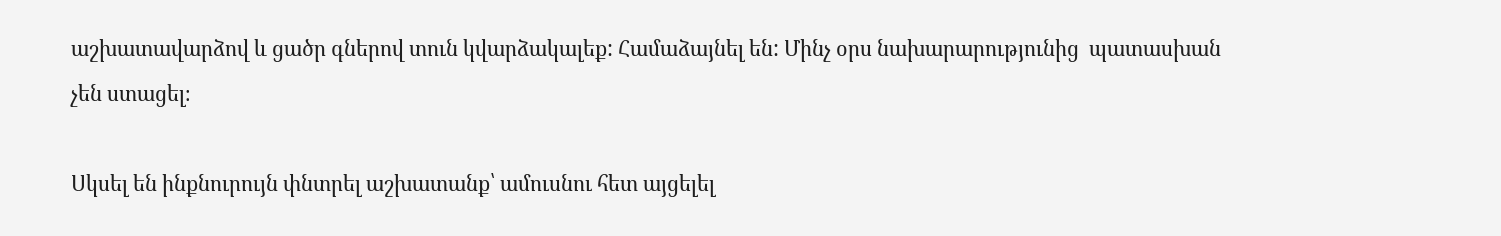աշխատավարձով և ցածր գներով տուն կվարձակալեք: Համաձայնել են: Մինչ օրս նախարարությունից  պատասխան չեն ստացել։

Սկսել են ինքնուրույն փնտրել աշխատանք՝ ամուսնու հետ այցելել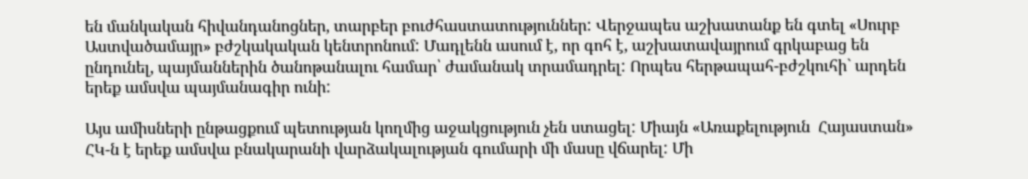են մանկական հիվանդանոցներ, տարբեր բուժհաստատություններ: Վերջապես աշխատանք են գտել «Սուրբ Աստվածամայր» բժշկակական կենտրոնում: Մադլենն ասում է, որ գոհ է, աշխատավայրում գրկաբաց են ընդունել, պայմաններին ծանոթանալու համար՝ ժամանակ տրամադրել: Որպես հերթապահ-բժշկուհի` արդեն երեք ամսվա պայմանագիր ունի:

Այս ամիսների ընթացքում պետության կողմից աջակցություն չեն ստացել: Միայն «Առաքելություն  Հայաստան» ՀԿ-ն է երեք ամսվա բնակարանի վարձակալության գումարի մի մասը վճարել: Մի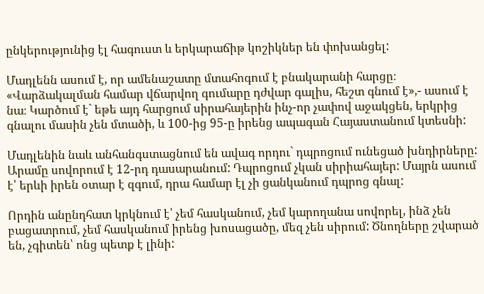ընկերությունից էլ հագուստ և երկարաճիթ կոշիկներ են փոխանցել:

Մադլենն ասում է, որ ամենաշատը մտահոգում է բնակարանի հարցը։ «Վարձակալման համար վճարվող գումարը դժվար գալիս, հեշտ գնում է»,- ասում է նա։ Կարծում է` եթե այդ հարցում սիրահայերին ինչ-որ չափով աջակցեն, երկրից գնալու մասին չեն մտածի, և 100-ից 95-ը իրենց ապագան Հայաստանում կտեսնի:

Մադլենին նաև անհանգստացնում են ավագ որդու` դպրոցում ունեցած խնդիրները: Արամը սովորում է 12-րդ դասարանում: Դպրոցում չկան սիրիահայեր: Մայրն ասում է՝ երևի իրեն օտար է զգում, դրա համար էլ չի ցանկանում դպրոց գնալ:

Որդին անընդհատ կրկնում է՝ չեմ հասկանում, չեմ կարողանա սովորել, ինձ չեն բացատրում, չեմ հասկանում իրենց խոսացածը, մեզ չեն սիրում: Ծնողները շվարած են, չգիտեն՝ ոնց պետք է լինի: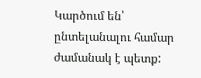Կարծում են՝ ընտելանալու համար ժամանակ է պետք: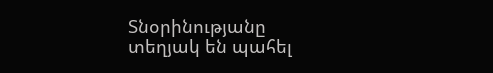Տնօրինությանը տեղյակ են պահել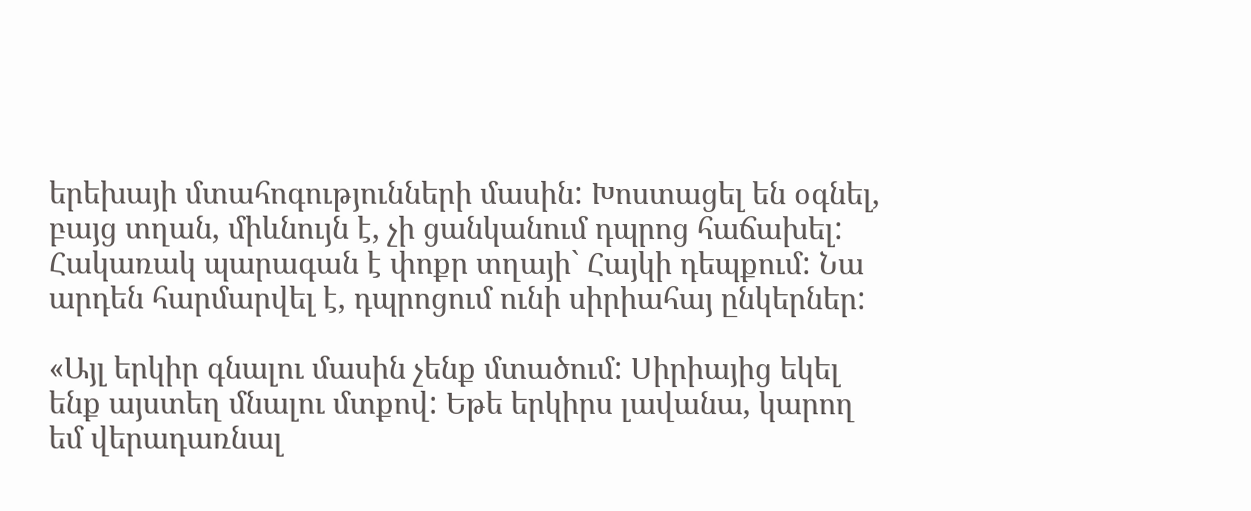երեխայի մտահոգությունների մասին: Խոստացել են օգնել, բայց տղան, միևնույն է, չի ցանկանում դպրոց հաճախել: Հակառակ պարագան է փոքր տղայի` Հայկի դեպքում: Նա արդեն հարմարվել է, դպրոցում ունի սիրիահայ ընկերներ:

«Այլ երկիր գնալու մասին չենք մտածում: Սիրիայից եկել ենք այստեղ մնալու մտքով: Եթե երկիրս լավանա, կարող եմ վերադառնալ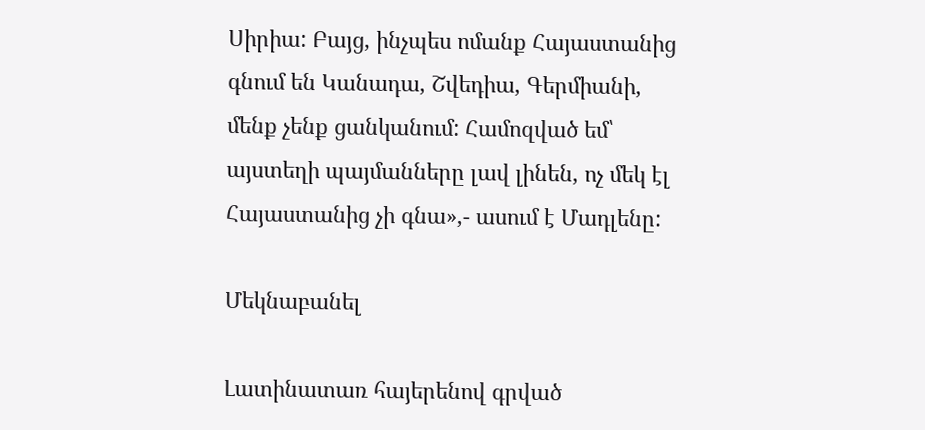Սիրիա: Բայց, ինչպես ոմանք Հայաստանից գնում են Կանադա, Շվեդիա, Գերմիանի, մենք չենք ցանկանում: Համոզված եմ՝ այստեղի պայմանները լավ լինեն, ոչ մեկ էլ Հայաստանից չի գնա»,- ասում է Մադլենը:

Մեկնաբանել

Լատինատառ հայերենով գրված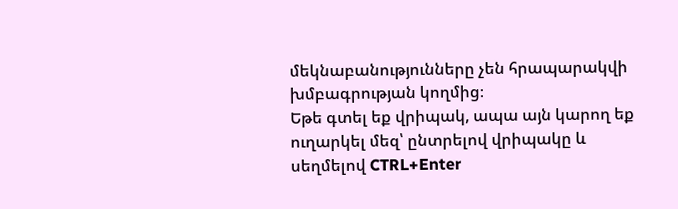մեկնաբանությունները չեն հրապարակվի խմբագրության կողմից։
Եթե գտել եք վրիպակ, ապա այն կարող եք ուղարկել մեզ՝ ընտրելով վրիպակը և սեղմելով CTRL+Enter